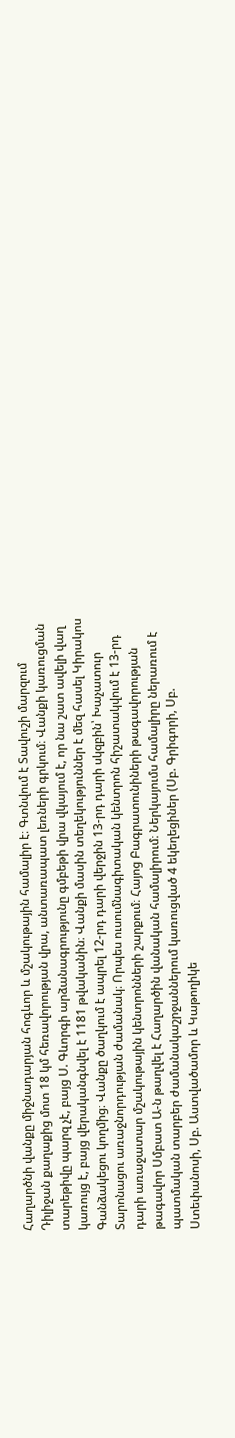Հաղարծնի վանքը միջնադարյան հոգևոր և մշակութային համալիր է։ Գտնվում է Տավուշի մարզում Դիլիջան քաղաքից մոտ 18 կմ հեռավորության վրա, անտառապատ լեռների գրկում։ Վանքի կառուցման տարեթիվը պարզ չէ, բայց Ս. Գևորգի արձանագրությունը գմբեթի վրա վկայում է, որ նա շատ ավելի վաղ կառույց է, բայց վերականգնվել է 1181 թվականին։ Վանքի մասին տեղեկություններ է մեզ հասել Կիրակոս Գանձակեցու կողմից։ Վանքը ծաղկում է ապրել 12-րդ դարի վերջին 13-րդ դարի սկզբին՝ Խաչատուր Տարոնացու առաջնորդության ժամանակ։ Որպես ուսումնագիտական կենտրոն հիշատակվում է 13-րդ դարի առաջատար մշակութային կենտրոնների շարքում։ Հայոց Բագրատունիների թագավորության թագավոր Սմբատ Ա-ն թաղվել է Հաղարծին վանական համալիրում։ Ներկայումս համալիրը ներառում է պատմական տարբեր ժամանակաշրջաններում կառուցված 4 եկեղեցիներ (Սբ. Գրիգորի, Սբ. Ստեփանոսի, Սբ. Աստվածամոր և Կաթողիկե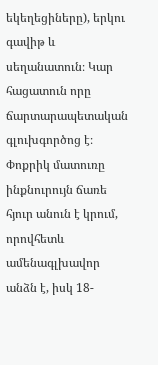եկեղեցիները), երկու գավիթ և սեղանատուն։ Կար հացատուն որը ճարտարապետական գլուխգործոց է։ Փոքրիկ մատուռը ինքնուրույն ճառե հյուր անուն է կրում, որովհետև ամենագլխավոր անձն է, իսկ 18-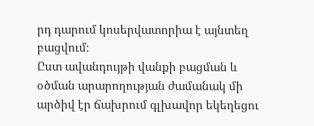րդ դարում կոսերվատորիա է այնտեղ բացվում։
Ըստ ավանդույթի վանքի բացման և օծման արարողության ժամանակ մի արծիվ էր ճախրում գլխավոր եկեղեցու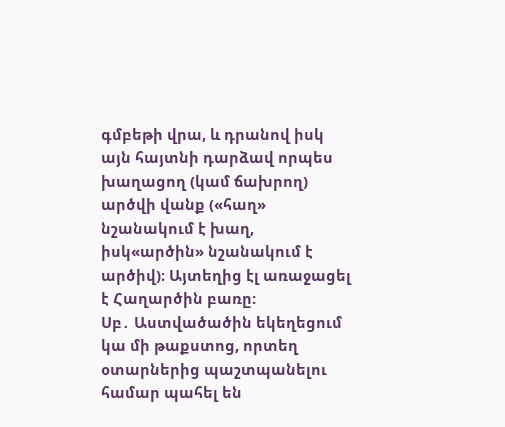գմբեթի վրա, և դրանով իսկ այն հայտնի դարձավ որպես խաղացող (կամ ճախրող) արծվի վանք («հաղ» նշանակում է խաղ, իսկ«արծին» նշանակում է արծիվ)։ Այտեղից էլ առաջացել է Հաղարծին բառը:
Սբ․ Աստվածածին եկեղեցում կա մի թաքստոց, որտեղ օտարներից պաշտպանելու համար պահել են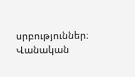սրբություններ։
Վանական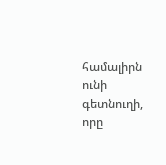համալիրն ունի գետնուղի, որը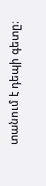տանում է դեպի գետը։